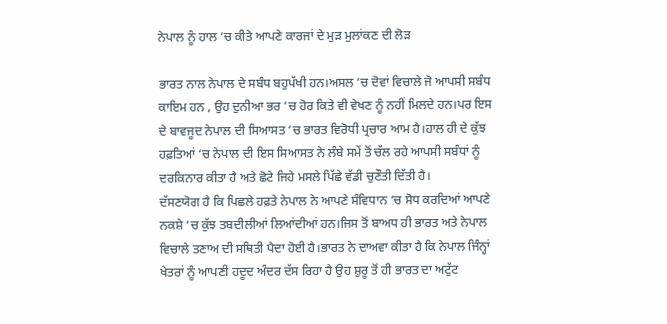ਨੇਪਾਲ ਨੂੰ ਹਾਲ ‘ਚ ਕੀਤੇ ਆਪਣੇ ਕਾਰਜਾਂ ਦੇ ਮੁੜ ਮੁਲਾਂਕਣ ਦੀ ਲੋੜ

ਭਾਰਤ ਨਾਲ ਨੇਪਾਲ ਦੇ ਸਬੰਧ ਬਹੁਪੱਖੀ ਹਨ।ਅਸਲ ‘ਚ ਦੋਵਾਂ ਵਿਚਾਲੇ ਜੋ ਆਪਸੀ ਸਬੰਧ ਕਾਇਮ ਹਨ , ਉਹ ਦੁਨੀਆ ਭਰ ‘ਚ ਹੋਰ ਕਿਤੇ ਵੀ ਵੇਖਣ ਨੂੰ ਨਹੀਂ ਮਿਲਦੇ ਹਨ।ਪਰ ਇਸ ਦੇ ਬਾਵਜੂਦ ਨੇਪਾਲ ਦੀ ਸਿਆਸਤ ‘ਚ ਭਾਰਤ ਵਿਰੋਧੀ ਪ੍ਰਚਾਰ ਆਮ ਹੈ।ਹਾਲ ਹੀ ਦੇ ਕੁੱਝ ਹਫ਼ਤਿਆਂ ‘ਚ ਨੇਪਾਲ ਦੀ ਇਸ ਸਿਆਸਤ ਨੇ ਲੰਬੇ ਸਮੇਂ ਤੋਂ ਚੱਲ ਰਹੇ ਆਪਸੀ ਸਬੰਧਾਂ ਨੂੰ ਦਰਕਿਨਾਰ ਕੀਤਾ ਹੈ ਅਤੇ ਛੋਟੇ ਜਿਹੇ ਮਸਲੇ ਪਿੱਛੇ ਵੱਡੀ ਚੁਣੌਤੀ ਦਿੱਤੀ ਹੈ।
ਦੱਸਣਯੋਗ ਹੈ ਕਿ ਪਿਛਲੇ ਹਫ਼ਤੇ ਨੇਪਾਲ ਨੇ ਆਪਣੇ ਸੰਵਿਧਾਨ ‘ਚ ਸੋਧ ਕਰਦਿਆਂ ਆਪਣੇ ਨਕਸ਼ੇ ‘ਚ ਕੁੱਝ ਤਬਦੀਲੀਆਂ ਲਿਆਂਦੀਆਂ ਹਨ।ਜਿਸ ਤੋਂ ਬਾਅਧ ਹੀ ਭਾਰਤ ਅਤੇ ਨੇਪਾਲ ਵਿਚਾਲੇ ਤਣਾਅ ਦੀ ਸਥਿਤੀ ਪੈਦਾ ਹੋਈ ਹੈ।ਭਾਰਤ ਨੇ ਦਾਅਵਾ ਕੀਤਾ ਹੈ ਕਿ ਨੇਪਾਲ ਜਿੰਨ੍ਹਾਂ ਖੇਤਰਾਂ ਨੂੰ ਆਪਣੀ ਹਦੂਦ ਅੰਦਰ ਦੱਸ ਰਿਹਾ ਹੈ ਉਹ ਸ਼ੁਰੂ ਤੋਂ ਹੀ ਭਾਰਤ ਦਾ ਅਟੁੱਟ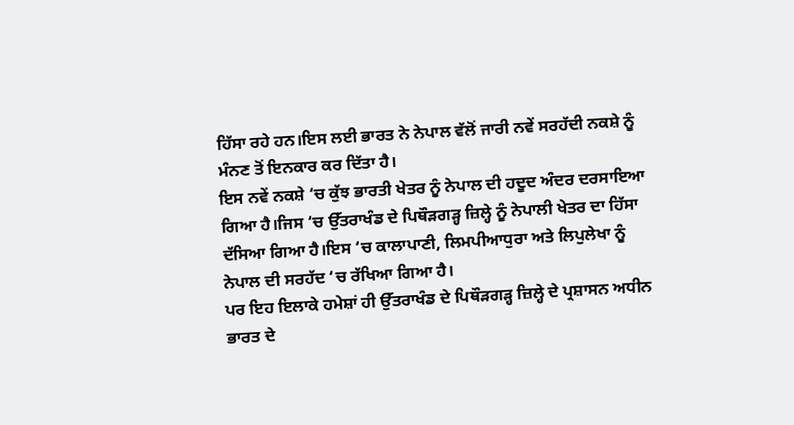ਹਿੱਸਾ ਰਹੇ ਹਨ।ਇਸ ਲਈ ਭਾਰਤ ਨੇ ਨੇਪਾਲ ਵੱਲੋਂ ਜਾਰੀ ਨਵੇਂ ਸਰਹੱਦੀ ਨਕਸ਼ੇ ਨੂੰ ਮੰਨਣ ਤੋਂ ਇਨਕਾਰ ਕਰ ਦਿੱਤਾ ਹੈ।
ਇਸ ਨਵੇਂ ਨਕਸ਼ੇ ‘ਚ ਕੁੱਝ ਭਾਰਤੀ ਖੇਤਰ ਨੂੰ ਨੇਪਾਲ ਦੀ ਹਦੂਦ ਅੰਦਰ ਦਰਸਾਇਆ ਗਿਆ ਹੈ।ਜਿਸ ‘ਚ ਉੱਤਰਾਖੰਡ ਦੇ ਪਿਥੌੜਗੜ੍ਹ ਜ਼ਿਲ੍ਹੇ ਨੂੰ ਨੇਪਾਲੀ ਖੇਤਰ ਦਾ ਹਿੱਸਾ ਦੱਸਿਆ ਗਿਆ ਹੈ।ਇਸ ‘ਚ ਕਾਲਾਪਾਣੀ, ਲਿਮਪੀਆਧੁਰਾ ਅਤੇ ਲਿਪੁਲੇਖਾ ਨੂੰ ਨੇਪਾਲ ਦੀ ਸਰਹੱਦ ‘ਚ ਰੱਖਿਆ ਗਿਆ ਹੈ।
ਪਰ ਇਹ ਇਲਾਕੇ ਹਮੇਸ਼ਾਂ ਹੀ ਉੱਤਰਾਖੰਡ ਦੇ ਪਿਥੌੜਗੜ੍ਹ ਜ਼ਿਲ੍ਹੇ ਦੇ ਪ੍ਰਸ਼ਾਸਨ ਅਧੀਨ ਭਾਰਤ ਦੇ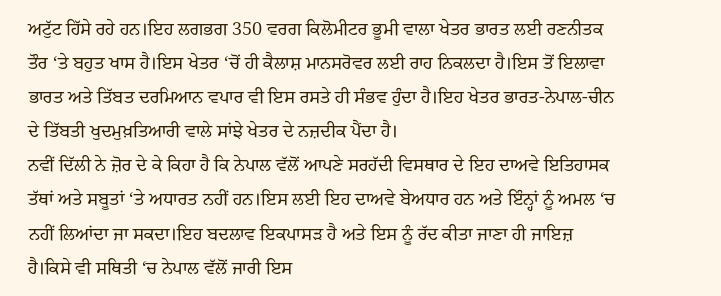ਅਟੁੱਟ ਹਿੱਸੇ ਰਹੇ ਹਨ।ਇਹ ਲਗਭਗ 350 ਵਰਗ ਕਿਲੋਮੀਟਰ ਭੂਮੀ ਵਾਲਾ ਖੇਤਰ ਭਾਰਤ ਲਈ ਰਣਨੀਤਕ ਤੌਰ ‘ਤੇ ਬਹੁਤ ਖਾਸ ਹੈ।ਇਸ ਖੇਤਰ ‘ਚੋਂ ਹੀ ਕੈਲਾਸ਼ ਮਾਨਸਰੋਵਰ ਲਈ ਰਾਹ ਨਿਕਲਦਾ ਹੈ।ਇਸ ਤੋਂ ਇਲਾਵਾ ਭਾਰਤ ਅਤੇ ਤਿੱਬਤ ਦਰਮਿਆਨ ਵਪਾਰ ਵੀ ਇਸ ਰਸਤੇ ਹੀ ਸੰਭਵ ਹੁੰਦਾ ਹੈ।ਇਹ ਖੇਤਰ ਭਾਰਤ-ਨੇਪਾਲ-ਚੀਨ ਦੇ ਤਿੱਬਤੀ ਖੁਦਮੁਖ਼ਤਿਆਰੀ ਵਾਲੇ ਸਾਂਝੇ ਖੇਤਰ ਦੇ ਨਜ਼ਦੀਕ ਪੈਂਦਾ ਹੈ।
ਨਵੀਂ ਦਿੱਲੀ ਨੇ ਜ਼ੋਰ ਦੇ ਕੇ ਕਿਹਾ ਹੈ ਕਿ ਨੇਪਾਲ ਵੱਲੋਂ ਆਪਣੇ ਸਰਹੱਦੀ ਵਿਸਥਾਰ ਦੇ ਇਹ ਦਾਅਵੇ ਇਤਿਹਾਸਕ ਤੱਥਾਂ ਅਤੇ ਸਬੂਤਾਂ ‘ਤੇ ਅਧਾਰਤ ਨਹੀਂ ਹਨ।ਇਸ ਲਈ ਇਹ ਦਾਅਵੇ ਬੇਅਧਾਰ ਹਨ ਅਤੇ ਇੰਨ੍ਹਾਂ ਨੂੰ ਅਮਲ ‘ਚ ਨਹੀਂ ਲਿਆਂਦਾ ਜਾ ਸਕਦਾ।ਇਹ ਬਦਲਾਵ ਇਕਪਾਸੜ ਹੈ ਅਤੇ ਇਸ ਨੂੰ ਰੱਦ ਕੀਤਾ ਜਾਣਾ ਹੀ ਜਾਇਜ਼ ਹੈ।ਕਿਸੇ ਵੀ ਸਥਿਤੀ ‘ਚ ਨੇਪਾਲ ਵੱਲੋਂ ਜਾਰੀ ਇਸ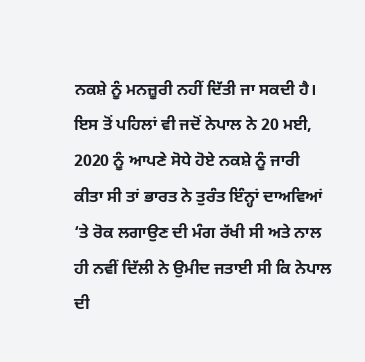ਨਕਸ਼ੇ ਨੂੰ ਮਨਜ਼ੂਰੀ ਨਹੀਂ ਦਿੱਤੀ ਜਾ ਸਕਦੀ ਹੈ।
ਇਸ ਤੋਂ ਪਹਿਲਾਂ ਵੀ ਜਦੋਂ ਨੇਪਾਲ ਨੇ 20 ਮਈ, 2020 ਨੂੰ ਆਪਣੇ ਸੋਧੇ ਹੋਏ ਨਕਸ਼ੇ ਨੂੰ ਜਾਰੀ ਕੀਤਾ ਸੀ ਤਾਂ ਭਾਰਤ ਨੇ ਤੁਰੰਤ ਇੰਨ੍ਹਾਂ ਦਾਅਵਿਆਂ ‘ਤੇ ਰੋਕ ਲਗਾਉਣ ਦੀ ਮੰਗ ਰੱਖੀ ਸੀ ਅਤੇ ਨਾਲ ਹੀ ਨਵੀਂ ਦਿੱਲੀ ਨੇ ਉਮੀਦ ਜਤਾਈ ਸੀ ਕਿ ਨੇਪਾਲ ਦੀ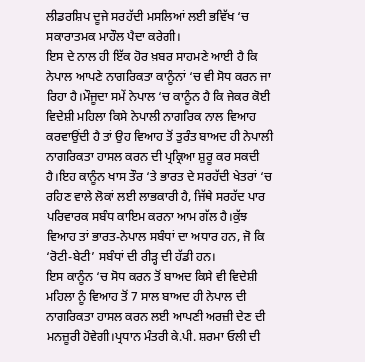ਲੀਡਰਸ਼ਿਪ ਦੂਜੇ ਸਰਹੱਦੀ ਮਸਲਿਆਂ ਲਈ ਭਵਿੱਖ ‘ਚ ਸਕਾਰਾਤਮਕ ਮਾਹੌਲ ਪੈਦਾ ਕਰੇਗੀ।
ਇਸ ਦੇ ਨਾਲ ਹੀ ਇੱਕ ਹੋਰ ਖ਼ਬਰ ਸਾਹਮਣੇ ਆਈ ਹੈ ਕਿ ਨੇਪਾਲ ਆਪਣੇ ਨਾਗਰਿਕਤਾ ਕਾਨੂੰਨਾਂ ‘ਚ ਵੀ ਸੋਧ ਕਰਨ ਜਾ ਰਿਹਾ ਹੈ।ਮੌਜੂਦਾ ਸਮੇਂ ਨੇਪਾਲ ‘ਚ ਕਾਨੂੰਨ ਹੈ ਕਿ ਜੇਕਰ ਕੋਈ ਵਿਦੇਸ਼ੀ ਮਹਿਲਾ ਕਿਸੇ ਨੇਪਾਲੀ ਨਾਗਰਿਕ ਨਾਲ ਵਿਆਹ ਕਰਵਾਉਂਦੀ ਹੈ ਤਾਂ ਉਹ ਵਿਆਹ ਤੋਂ ਤੁਰੰਤ ਬਾਅਦ ਹੀ ਨੇਪਾਲੀ ਨਾਗਰਿਕਤਾ ਹਾਸਲ ਕਰਨ ਦੀ ਪ੍ਰਕ੍ਰਿਆ ਸ਼ੁਰੂ ਕਰ ਸਕਦੀ ਹੈ।ਇਹ ਕਾਨੂੰਨ ਖਾਸ ਤੌਰ ‘ਤੇ ਭਾਰਤ ਦੇ ਸਰਹੱਦੀ ਖੇਤਰਾਂ ‘ਚ ਰਹਿਣ ਵਾਲੇ ਲੋਕਾਂ ਲਈ ਲਾਭਕਾਰੀ ਹੈ, ਜਿੱਥੇ ਸਰਹੱਦ ਪਾਰ ਪਰਿਵਾਰਕ ਸਬੰਧ ਕਾਇਮ ਕਰਨਾ ਆਮ ਗੱਲ ਹੈ।ਕੁੱਝ ਵਿਆਹ ਤਾਂ ਭਾਰਤ-ਨੇਪਾਲ ਸਬੰਧਾਂ ਦਾ ਅਧਾਰ ਹਨ, ਜੋ ਕਿ ‘ਰੋਟੀ-ਬੇਟੀ’ ਸਬੰਧਾਂ ਦੀ ਰੀੜ੍ਹ ਦੀ ਹੱਡੀ ਹਨ।
ਇਸ ਕਾਨੂੰਨ ‘ਚ ਸੋਧ ਕਰਨ ਤੋਂ ਬਾਅਦ ਕਿਸੇ ਵੀ ਵਿਦੇਸ਼ੀ ਮਹਿਲਾ ਨੂੰ ਵਿਆਹ ਤੋਂ 7 ਸਾਲ ਬਾਅਦ ਹੀ ਨੇਪਾਲ ਦੀ ਨਾਗਰਿਕਤਾ ਹਾਸਲ ਕਰਨ ਲਈ ਆਪਣੀ ਅਰਜ਼ੀ ਦੇਣ ਦੀ ਮਨਜ਼ੂਰੀ ਹੋਵੇਗੀ।ਪ੍ਰਧਾਨ ਮੰਤਰੀ ਕੇ.ਪੀ. ਸ਼ਰਮਾ ਓਲੀ ਦੀ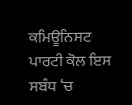ਕਮਿਊਨਿਸਟ ਪਾਰਟੀ ਕੋਲ ਇਸ ਸਬੰਧ ‘ਚ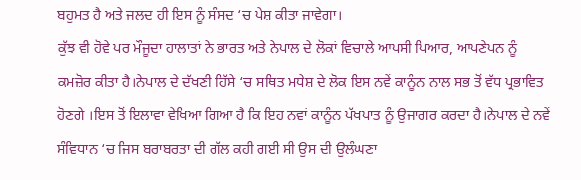ਬਹੁਮਤ ਹੈ ਅਤੇ ਜਲਦ ਹੀ ਇਸ ਨੂੰ ਸੰਸਦ ‘ਚ ਪੇਸ਼ ਕੀਤਾ ਜਾਵੇਗਾ।
ਕੁੱਝ ਵੀ ਹੋਵੇ ਪਰ ਮੌਜੂਦਾ ਹਾਲਾਤਾਂ ਨੇ ਭਾਰਤ ਅਤੇ ਨੇਪਾਲ ਦੇ ਲੋਕਾਂ ਵਿਚਾਲੇ ਆਪਸੀ ਪਿਆਰ, ਆਪਣੇਪਨ ਨੂੰ ਕਮਜ਼ੋਰ ਕੀਤਾ ਹੈ।ਨੇਪਾਲ ਦੇ ਦੱਖਣੀ ਹਿੱਸੇ ‘ਚ ਸਥਿਤ ਮਧੇਸ਼ ਦੇ ਲੋਕ ਇਸ ਨਵੇਂ ਕਾਨੂੰਨ ਨਾਲ ਸਭ ਤੋਂ ਵੱਧ ਪ੍ਰਭਾਵਿਤ ਹੋਣਗੇ ।ਇਸ ਤੋਂ ਇਲਾਵਾ ਵੇਖਿਆ ਗਿਆ ਹੈ ਕਿ ਇਹ ਨਵਾਂ ਕਾਨੂੰਨ ਪੱਖਪਾਤ ਨੂੰ ਉਜਾਗਰ ਕਰਦਾ ਹੈ।ਨੇਪਾਲ ਦੇ ਨਵੇਂ ਸੰਵਿਧਾਨ ‘ਚ ਜਿਸ ਬਰਾਬਰਤਾ ਦੀ ਗੱਲ ਕਹੀ ਗਈ ਸੀ ਉਸ ਦੀ ਉਲੰਘਣਾ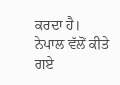ਕਰਦਾ ਹੈ।
ਨੇਪਾਲ ਵੱਲੋਂ ਕੀਤੇ ਗਏ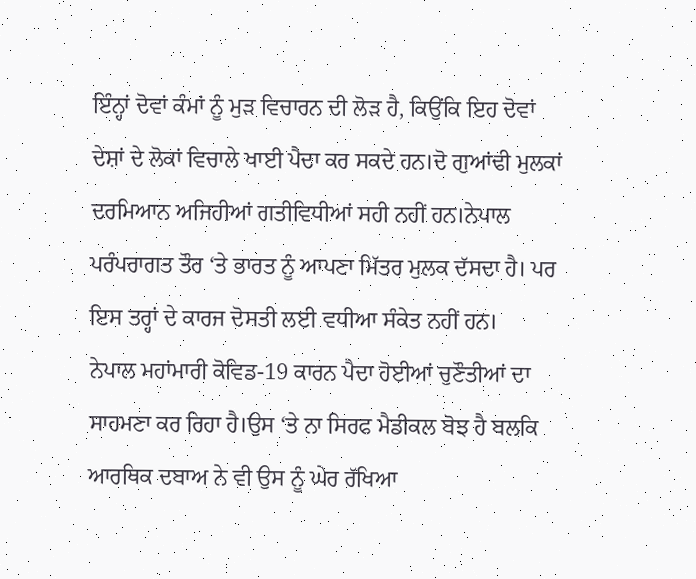ਇੰਨ੍ਹਾਂ ਦੋਵਾਂ ਕੰਮਾਂ ਨੂੰ ਮੁੜ ਵਿਚਾਰਨ ਦੀ ਲੋੜ ਹੈ, ਕਿਉਂਕਿ ਇਹ ਦੋਵਾਂ ਦੇਸ਼ਾਂ ਦੇ ਲੋਕਾਂ ਵਿਚਾਲੇ ਖਾਈ ਪੈਦਾ ਕਰ ਸਕਦੇ ਹਨ।ਦੋ ਗੁਆਂਢੀ ਮੁਲਕਾਂ ਦਰਮਿਆਨ ਅਜਿਹੀਆਂ ਗਤੀਵਿਧੀਆਂ ਸਹੀ ਨਹੀਂ ਹਨ।ਨੇਪਾਲ ਪਰੰਪਰਾਗਤ ਤੌਰ ‘ਤੇ ਭਾਰਤ ਨੂੰ ਆਪਣਾ ਮਿੱਤਰ ਮੁਲਕ ਦੱਸਦਾ ਹੈ। ਪਰ ਇਸ ਤਰ੍ਹਾਂ ਦੇ ਕਾਰਜ ਦੋਸਤੀ ਲਈ ਵਧੀਆ ਸੰਕੇਤ ਨਹੀਂ ਹਨ।
ਨੇਪਾਲ ਮਹਾਂਮਾਰੀ ਕੋਵਿਡ-19 ਕਾਰਨ ਪੈਦਾ ਹੋਈਆਂ ਚੁਣੌਤੀਆਂ ਦਾ ਸਾਹਮਣਾ ਕਰ ਰਿਹਾ ਹੈ।ਉਸ ‘ਤੇ ਨਾ ਸਿਰਫ ਮੈਡੀਕਲ ਬੋਝ ਹੈ ਬਲਕਿ ਆਰਥਿਕ ਦਬਾਅ ਨੇ ਵੀ ਉਸ ਨੂੰ ਘੇਰ ਰੱਖਿਆ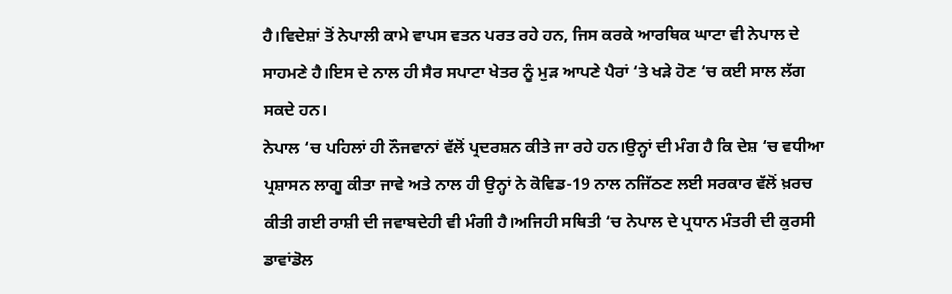ਹੈ।ਵਿਦੇਸ਼ਾਂ ਤੋਂ ਨੇਪਾਲੀ ਕਾਮੇ ਵਾਪਸ ਵਤਨ ਪਰਤ ਰਹੇ ਹਨ, ਜਿਸ ਕਰਕੇ ਆਰਥਿਕ ਘਾਟਾ ਵੀ ਨੇਪਾਲ ਦੇ ਸਾਹਮਣੇ ਹੈ।ਇਸ ਦੇ ਨਾਲ ਹੀ ਸੈਰ ਸਪਾਟਾ ਖੇਤਰ ਨੂੰ ਮੁੜ ਆਪਣੇ ਪੈਰਾਂ ‘ਤੇ ਖੜੇ ਹੋਣ ‘ਚ ਕਈ ਸਾਲ ਲੱਗ ਸਕਦੇ ਹਨ।
ਨੇਪਾਲ ‘ਚ ਪਹਿਲਾਂ ਹੀ ਨੌਜਵਾਨਾਂ ਵੱਲੋਂ ਪ੍ਰਦਰਸ਼ਨ ਕੀਤੇ ਜਾ ਰਹੇ ਹਨ।ਉਨ੍ਹਾਂ ਦੀ ਮੰਗ ਹੈ ਕਿ ਦੇਸ਼ ‘ਚ ਵਧੀਆ ਪ੍ਰਸ਼ਾਸਨ ਲਾਗੂ ਕੀਤਾ ਜਾਵੇ ਅਤੇ ਨਾਲ ਹੀ ਉਨ੍ਹਾਂ ਨੇ ਕੋਵਿਡ-19 ਨਾਲ ਨਜਿੱਠਣ ਲਈ ਸਰਕਾਰ ਵੱਲੋਂ ਖ਼ਰਚ ਕੀਤੀ ਗਈ ਰਾਸ਼ੀ ਦੀ ਜਵਾਬਦੇਹੀ ਵੀ ਮੰਗੀ ਹੈ।ਅਜਿਹੀ ਸਥਿਤੀ ‘ਚ ਨੇਪਾਲ ਦੇ ਪ੍ਰਧਾਨ ਮੰਤਰੀ ਦੀ ਕੁਰਸੀ ਡਾਵਾਂਡੋਲ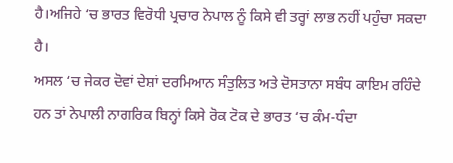ਹੈ।ਅਜਿਹੇ ‘ਚ ਭਾਰਤ ਵਿਰੋਧੀ ਪ੍ਰਚਾਰ ਨੇਪਾਲ ਨੂੰ ਕਿਸੇ ਵੀ ਤਰ੍ਹਾਂ ਲਾਭ ਨਹੀਂ ਪਹੁੰਚਾ ਸਕਦਾ ਹੈ।
ਅਸਲ ‘ਚ ਜੇਕਰ ਦੋਵਾਂ ਦੇਸ਼ਾਂ ਦਰਮਿਆਨ ਸੰਤੁਲਿਤ ਅਤੇ ਦੋਸਤਾਨਾ ਸਬੰਧ ਕਾਇਮ ਰਹਿੰਦੇ ਹਨ ਤਾਂ ਨੇਪਾਲੀ ਨਾਗਰਿਕ ਬਿਨ੍ਹਾਂ ਕਿਸੇ ਰੋਕ ਟੋਕ ਦੇ ਭਾਰਤ ‘ਚ ਕੰਮ-ਧੰਦਾ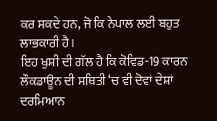ਕਰ ਸਕਦੇ ਹਨ, ਜੋ ਕਿ ਨੇਪਾਲ ਲਈ ਬਹੁਤ ਲਾਭਕਾਰੀ ਹੈ।
ਇਹ ਖੁਸ਼ੀ ਦੀ ਗੱਲ ਹੈ ਕਿ ਕੋਵਿਡ-19 ਕਾਰਨ ਲੌਕਡਾਊਨ ਦੀ ਸਥਿਤੀ ‘ਚ ਵੀ ਦੋਵਾਂ ਦੇਸ਼ਾਂ ਦਰਮਿਆਨ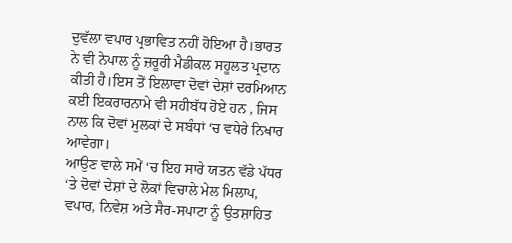ਦੁਵੱਲਾ ਵਪਾਰ ਪ੍ਰਭਾਵਿਤ ਨਹੀਂ ਹੋਇਆ ਹੈ।ਭਾਰਤ ਨੇ ਵੀ ਨੇਪਾਲ ਨੂੰ ਜ਼ਰੂਰੀ ਮੈਡੀਕਲ ਸਹੂਲਤ ਪ੍ਰਦਾਨ ਕੀਤੀ ਹੈ।ਇਸ ਤੋਂ ਇਲਾਵਾ ਦੋਵਾਂ ਦੇਸ਼ਾਂ ਦਰਮਿਆਨ ਕਈ ਇਕਰਾਰਨਾਮੇ ਵੀ ਸਹੀਬੱਧ ਹੋਏ ਹਨ , ਜਿਸ ਨਾਲ ਕਿ ਦੋਵਾਂ ਮੁਲਕਾਂ ਦੇ ਸਬੰਧਾਂ ‘ਚ ਵਧੇਰੇ ਨਿਖਾਰ ਆਵੇਗਾ।
ਆਉਣ ਵਾਲੇ ਸਮੇਂ ‘ਚ ਇਹ ਸਾਰੇ ਯਤਨ ਵੱਡੇ ਪੱਧਰ ‘ਤੇ ਦੋਵਾਂ ਦੇਸ਼ਾਂ ਦੇ ਲੋਕਾਂ ਵਿਚਾਲੇ ਮੇਲ ਮਿਲਾਪ, ਵਪਾਰ, ਨਿਵੇਸ਼ ਅਤੇ ਸੈਰ-ਸਪਾਟਾ ਨੂੰ ਉਤਸ਼ਾਹਿਤ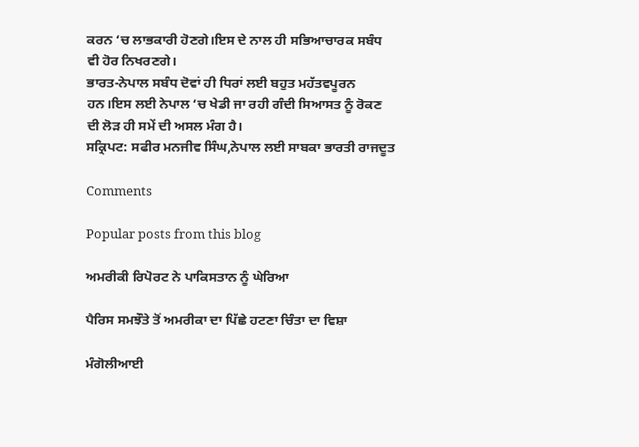ਕਰਨ ‘ਚ ਲਾਭਕਾਰੀ ਹੋਣਗੇ।ਇਸ ਦੇ ਨਾਲ ਹੀ ਸਭਿਆਚਾਰਕ ਸਬੰਧ ਵੀ ਹੋਰ ਨਿਖਰਣਗੇ।
ਭਾਰਤ-ਨੇਪਾਲ ਸਬੰਧ ਦੋਵਾਂ ਹੀ ਧਿਰਾਂ ਲਈ ਬਹੁਤ ਮਹੱਤਵਪੂਰਨ ਹਨ।ਇਸ ਲਈ ਨੇਪਾਲ ‘ਚ ਖੇਡੀ ਜਾ ਰਹੀ ਗੰਦੀ ਸਿਆਸਤ ਨੂੰ ਰੋਕਣ ਦੀ ਲੋੜ ਹੀ ਸਮੇਂ ਦੀ ਅਸਲ ਮੰਗ ਹੈ।
ਸਕ੍ਰਿਪਟ: ਸਫੀਰ ਮਨਜੀਵ ਸਿੰਘ,ਨੇਪਾਲ ਲਈ ਸਾਬਕਾ ਭਾਰਤੀ ਰਾਜਦੂਤ

Comments

Popular posts from this blog

ਅਮਰੀਕੀ ਰਿਪੋਰਟ ਨੇ ਪਾਕਿਸਤਾਨ ਨੂੰ ਘੇਰਿਆ

ਪੈਰਿਸ ਸਮਝੌਤੇ ਤੋਂ ਅਮਰੀਕਾ ਦਾ ਪਿੱਛੇ ਹਟਣਾ ਚਿੰਤਾ ਦਾ ਵਿਸ਼ਾ

ਮੰਗੋਲੀਆਈ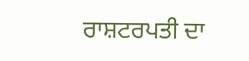ਰਾਸ਼ਟਰਪਤੀ ਦਾ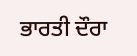ਭਾਰਤੀ ਦੌਰਾ